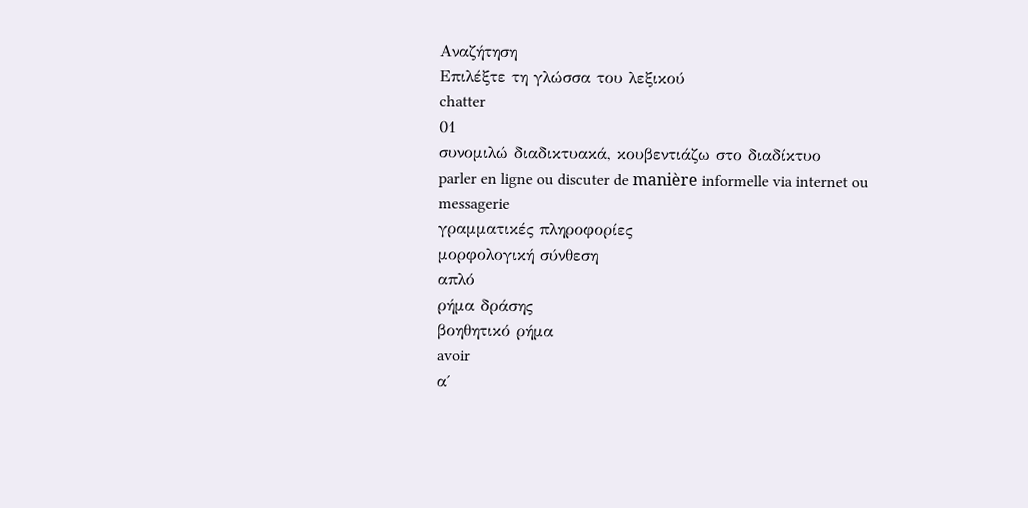Αναζήτηση
Επιλέξτε τη γλώσσα του λεξικού
chatter
01
συνομιλώ διαδικτυακά, κουβεντιάζω στο διαδίκτυο
parler en ligne ou discuter de manière informelle via internet ou messagerie
γραμματικές πληροφορίες
μορφολογική σύνθεση
απλό
ρήμα δράσης
βοηθητικό ρήμα
avoir
α΄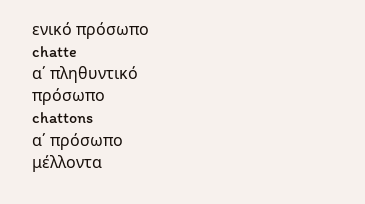ενικό πρόσωπο
chatte
α΄ πληθυντικό πρόσωπο
chattons
α΄ πρόσωπο μέλλοντα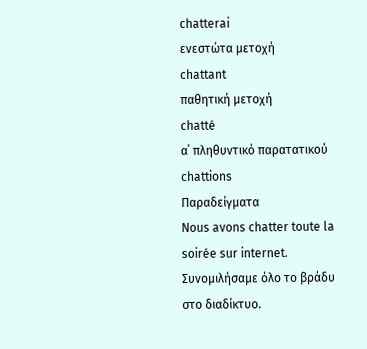chatterai
ενεστώτα μετοχή
chattant
παθητική μετοχή
chatté
α΄ πληθυντικό παρατατικού
chattions
Παραδείγματα
Nous avons chatter toute la soirée sur internet.
Συνομιλήσαμε όλο το βράδυ στο διαδίκτυο.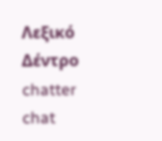Λεξικό Δέντρο
chatter
chat